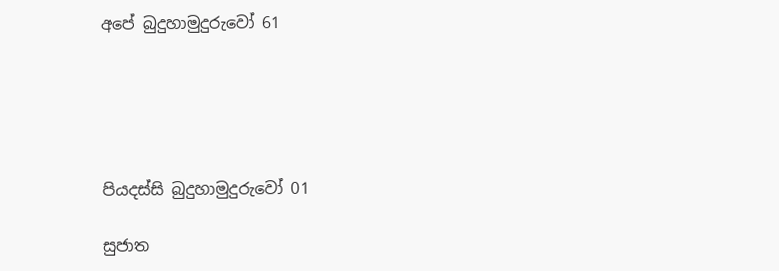අපේ බුදුහාමුදුරුවෝ 61





පියදස්සි බුදුහාමුදුරුවෝ 01

සුජාත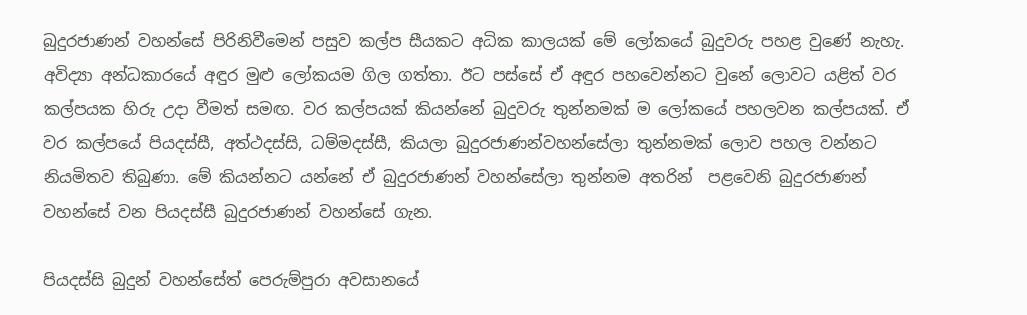බුදුරජාණන් වහන්සේ පිරිනිවීමෙන් පසුව කල්ප සීයකට අධික කාලයක් මේ ලෝකයේ බුදුවරු පහළ වුණේ නැහැ. අවිද්‍යා අන්ධකාරයේ අඳුර මුළු ලෝකයම ගිල ගත්තා. ඊට පස්සේ ඒ අඳුර පහවෙන්නට වුනේ ලොවට යළිත් වර කල්පයක හිරු උදා වීමත් සමඟ. වර කල්පයක් කියන්නේ බුදුවරු තුන්නමක් ම ලෝකයේ පහලවන කල්පයක්. ඒ වර කල්පයේ පියදස්සී, අත්ථදස්සි, ධම්මදස්සී, කියලා බුදුරජාණන්වහන්සේලා තුන්නමක් ලොව පහල වන්නට නියමිතව තිබුණා. මේ කියන්නට යන්නේ ඒ බුදුරජාණන් වහන්සේලා තුන්නම අතරින්  පළවෙනි බුදුරජාණන් වහන්සේ වන පියදස්සී බුදුරජාණන් වහන්සේ ගැන.

පියදස්සි බුදුන් වහන්සේත් පෙරුම්පුරා අවසානයේ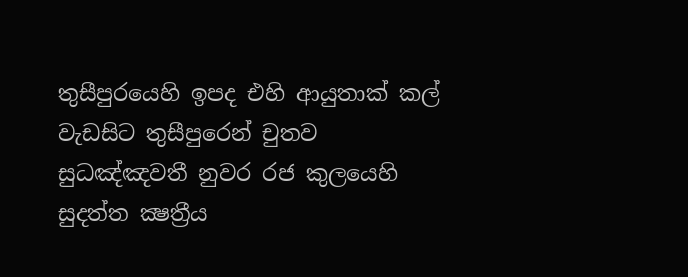තුසීපුරයෙහි ඉපද එහි ආයුතාක් කල් වැඩසිට තුසීපුරෙන් චුතව සුධඤ්ඤවතී නුවර රජ කුලයෙහි සුදත්ත ක්‍ෂත්‍රීය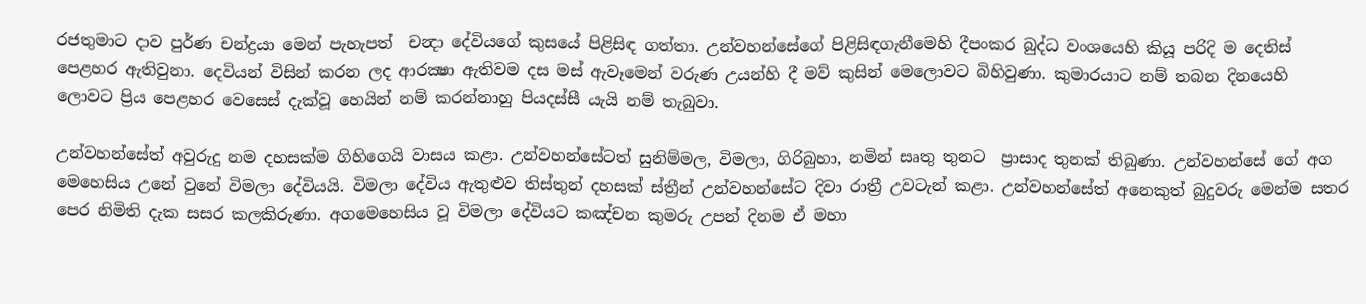රජතුමාට දාව පුර්ණ චන්ද්‍රයා මෙන් පැහැපත්  චන්‍දා දේවියගේ කුසයේ පිළිසිඳ ගත්තා. උන්වහන්සේගේ පිළිසිඳගැනීමෙහි දීපංකර බුද්ධ වංශයෙහි කියූ පරිදි ම දෙතිස් පෙළහර ඇතිවුනා. දෙවියන් විසින් කරන ලද ආරක්‍ෂා ඇතිවම දස මස් ඇවෑමෙන් වරුණ උයන්හි දී මව් කුසින් මෙලොවට බිහිවුණා. කුමාරයාට නම් තබන දිනයෙහි  ලොවට ප්‍රිය පෙළහර වෙසෙස් දැක්වූ හෙයින් නම් කරන්නාහු පියදස්සී යැයි නම් තැබුවා.

උන්වහන්සේත් අවුරුදු නම දහසක්ම ගිහිගෙයි වාසය කළා. උන්වහන්සේටත් සුනිම්මල, විමලා, ගිරිබුහා, නමින් සෘතු තුනට  ප්‍රාසාද තුනක් තිබුණා. උන්වහන්සේ ගේ අග මෙහෙසිය උනේ වුනේ විමලා දේවියයි. විමලා දේවිය ඇතුළුව තිස්තුන් දහසක් ස්ත්‍රීන් උන්වහන්සේට දිවා රාත්‍රී උවටැන් කළා. උන්වහන්සේත් අනෙකුත් බුදුවරු මෙන්ම සතර පෙර නිමිති දැක සසර කලකිරුණා. අගමෙහෙසිය වූ විමලා දේවියට කඤ්චන කුමරු උපන් දිනම ඒ මහා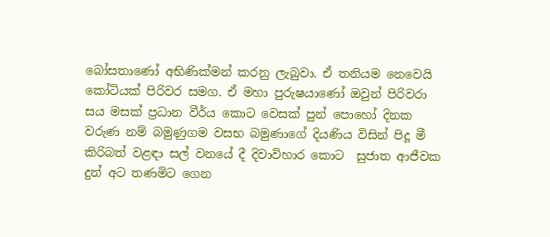බෝසතාණෝ අභිණික්මන් කරනු ලැබුවා. ඒ තනියම නෙවෙයි කෝටියක් පිරිවර සමග. ඒ මහා පුරුෂයාණෝ ඔවුන් පිරිවරා සය මසක් ප්‍රධාන වීර්ය කොට වෙසක් පුන් පොහෝ දිනක වරුණ නම් බමුණුගම වසභ බමුණාගේ දියණිය විසින් පිදූ මී කිරිබත් වළඳා සල් වනයේ දී දිවාවිහාර කොට  සුජාත ආජීවක දුන් අට තණමිට ගෙන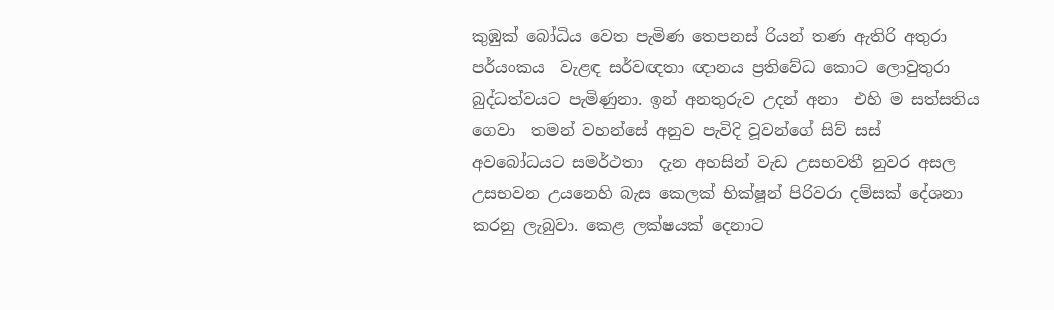කුඹුක් බෝධිය වෙත පැමිණ තෙපනස් රියන් තණ ඇතිරි අතුරා පර්යංකය  වැළඳ සර්වඥතා ඥානය ප්‍රතිවේධ කොට ලොවුතුරා බුද්ධත්වයට පැමිණුනා. ඉන් අනතුරුව උදන් අනා  එහි ම සත්සතිය ගෙවා  තමන් වහන්සේ අනුව පැවිදි වූවන්ගේ සිව් සස්  අවබෝධයට සමර්ථතා  දැන අහසින් වැඩ උසභවතී නුවර අසල උසභවන උයනෙහි බැස කෙලක් භික්ෂූන් පිරිවරා දම්සක් දේශනා කරනු ලැබුවා. කෙළ ලක්ෂයක් දෙනාට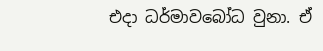එදා ධර්මාවබෝධ වුනා. ඒ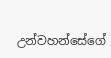උන්වහන්සේගේ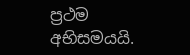ප්‍රථම අභිසමයයි.